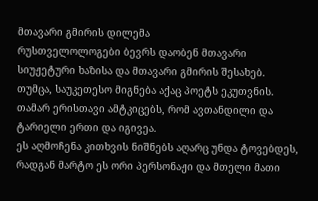მთავარი გმირის დილემა
რუსთველოლოგები ბევრს დაობენ მთავარი სიუჟეტური ხაზისა და მთავარი გმირის შესახებ. თუმცა, საუკეთესო მიგნება აქაც პოეტს ეკუთვნის. თამარ ერისთავი ამტკიცებს, რომ ავთანდილი და ტარიელი ერთი და იგივეა.
ეს აღმოჩენა კითხვის ნიშნებს აღარც უნდა ტოვებდეს, რადგან მარტო ეს ორი პერსონაჟი და მთელი მათი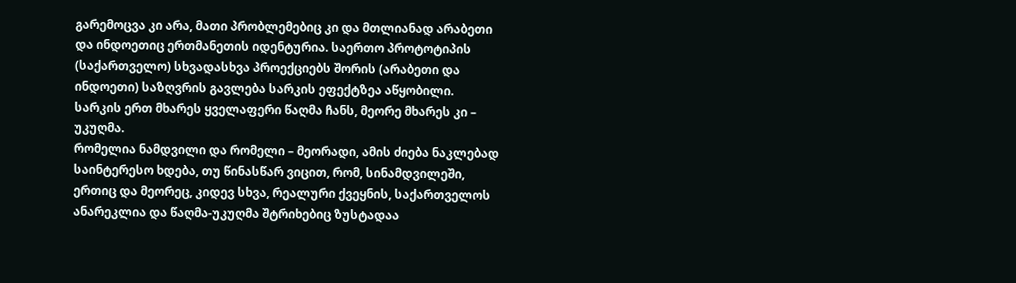გარემოცვა კი არა, მათი პრობლემებიც კი და მთლიანად არაბეთი და ინდოეთიც ერთმანეთის იდენტურია. საერთო პროტოტიპის (საქართველო) სხვადასხვა პროექციებს შორის (არაბეთი და ინდოეთი) საზღვრის გავლება სარკის ეფექტზეა აწყობილი. სარკის ერთ მხარეს ყველაფერი წაღმა ჩანს, მეორე მხარეს კი – უკუღმა.
რომელია ნამდვილი და რომელი – მეორადი, ამის ძიება ნაკლებად საინტერესო ხდება, თუ წინასწარ ვიცით, რომ, სინამდვილეში, ერთიც და მეორეც, კიდევ სხვა, რეალური ქვეყნის, საქართველოს ანარეკლია და წაღმა-უკუღმა შტრიხებიც ზუსტადაა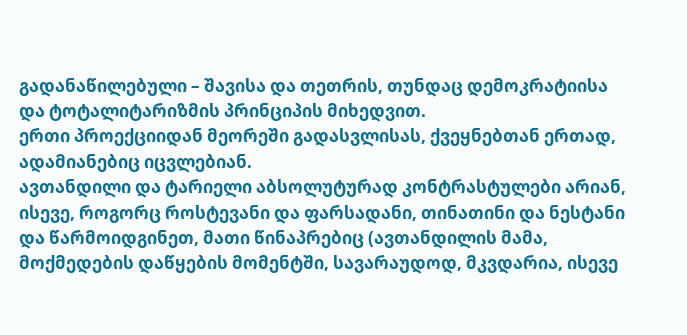გადანაწილებული – შავისა და თეთრის, თუნდაც დემოკრატიისა და ტოტალიტარიზმის პრინციპის მიხედვით.
ერთი პროექციიდან მეორეში გადასვლისას, ქვეყნებთან ერთად, ადამიანებიც იცვლებიან.
ავთანდილი და ტარიელი აბსოლუტურად კონტრასტულები არიან, ისევე, როგორც როსტევანი და ფარსადანი, თინათინი და ნესტანი და წარმოიდგინეთ, მათი წინაპრებიც (ავთანდილის მამა, მოქმედების დაწყების მომენტში, სავარაუდოდ, მკვდარია, ისევე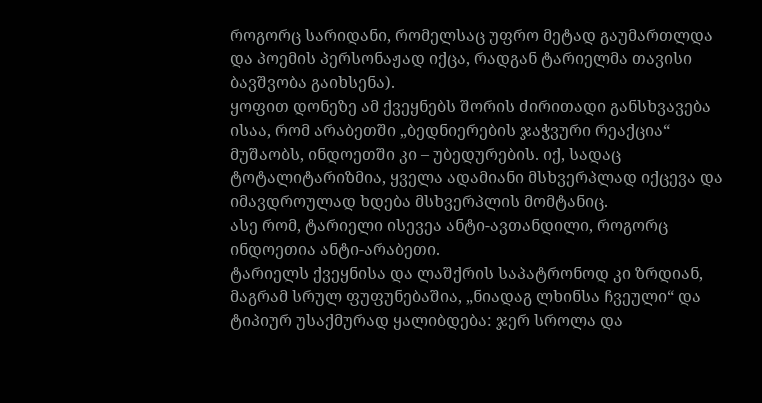როგორც სარიდანი, რომელსაც უფრო მეტად გაუმართლდა და პოემის პერსონაჟად იქცა, რადგან ტარიელმა თავისი ბავშვობა გაიხსენა).
ყოფით დონეზე ამ ქვეყნებს შორის ძირითადი განსხვავება ისაა, რომ არაბეთში „ბედნიერების ჯაჭვური რეაქცია“ მუშაობს, ინდოეთში კი – უბედურების. იქ, სადაც ტოტალიტარიზმია, ყველა ადამიანი მსხვერპლად იქცევა და იმავდროულად ხდება მსხვერპლის მომტანიც.
ასე რომ, ტარიელი ისევეა ანტი-ავთანდილი, როგორც ინდოეთია ანტი-არაბეთი.
ტარიელს ქვეყნისა და ლაშქრის საპატრონოდ კი ზრდიან, მაგრამ სრულ ფუფუნებაშია, „ნიადაგ ლხინსა ჩვეული“ და ტიპიურ უსაქმურად ყალიბდება: ჯერ სროლა და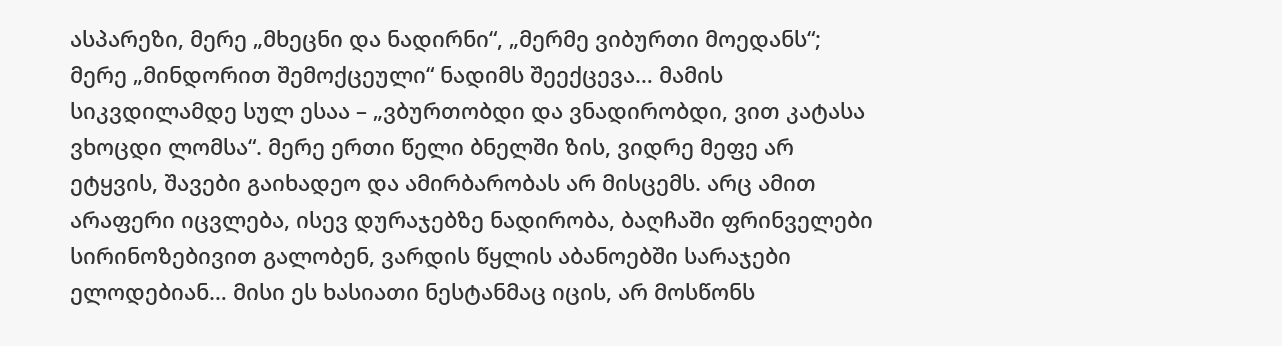ასპარეზი, მერე „მხეცნი და ნადირნი“, „მერმე ვიბურთი მოედანს“; მერე „მინდორით შემოქცეული“ ნადიმს შეექცევა… მამის სიკვდილამდე სულ ესაა – „ვბურთობდი და ვნადირობდი, ვით კატასა ვხოცდი ლომსა“. მერე ერთი წელი ბნელში ზის, ვიდრე მეფე არ ეტყვის, შავები გაიხადეო და ამირბარობას არ მისცემს. არც ამით არაფერი იცვლება, ისევ დურაჯებზე ნადირობა, ბაღჩაში ფრინველები სირინოზებივით გალობენ, ვარდის წყლის აბანოებში სარაჯები ელოდებიან… მისი ეს ხასიათი ნესტანმაც იცის, არ მოსწონს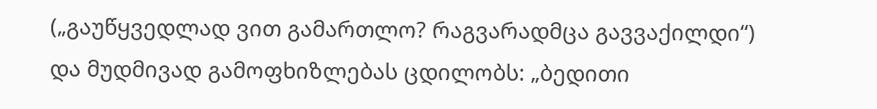(„გაუწყვედლად ვით გამართლო? რაგვარადმცა გავვაქილდი“) და მუდმივად გამოფხიზლებას ცდილობს: „ბედითი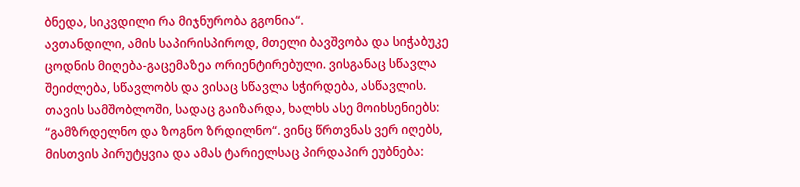ბნედა, სიკვდილი რა მიჯნურობა გგონია“.
ავთანდილი, ამის საპირისპიროდ, მთელი ბავშვობა და სიჭაბუკე ცოდნის მიღება-გაცემაზეა ორიენტირებული. ვისგანაც სწავლა შეიძლება, სწავლობს და ვისაც სწავლა სჭირდება, ასწავლის. თავის სამშობლოში, სადაც გაიზარდა, ხალხს ასე მოიხსენიებს: “გამზრდელნო და ზოგნო ზრდილნო“. ვინც წრთვნას ვერ იღებს, მისთვის პირუტყვია და ამას ტარიელსაც პირდაპირ ეუბნება: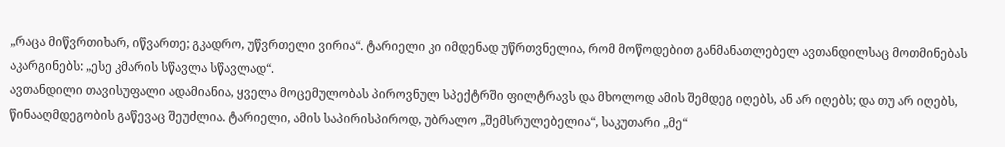„რაცა მიწვრთიხარ, იწვართე; გკადრო, უწვრთელი ვირია“. ტარიელი კი იმდენად უწრთვნელია, რომ მოწოდებით განმანათლებელ ავთანდილსაც მოთმინებას აკარგინებს: „ესე კმარის სწავლა სწავლად“.
ავთანდილი თავისუფალი ადამიანია, ყველა მოცემულობას პიროვნულ სპექტრში ფილტრავს და მხოლოდ ამის შემდეგ იღებს, ან არ იღებს; და თუ არ იღებს, წინააღმდეგობის გაწევაც შეუძლია. ტარიელი, ამის საპირისპიროდ, უბრალო „შემსრულებელია“, საკუთარი „მე“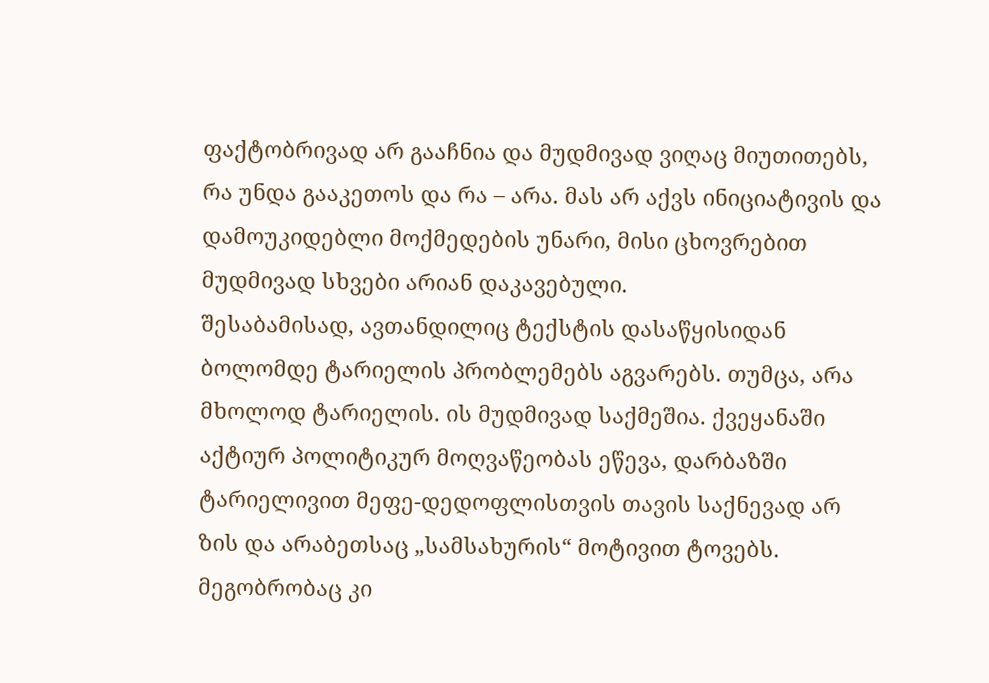ფაქტობრივად არ გააჩნია და მუდმივად ვიღაც მიუთითებს, რა უნდა გააკეთოს და რა – არა. მას არ აქვს ინიციატივის და დამოუკიდებლი მოქმედების უნარი, მისი ცხოვრებით მუდმივად სხვები არიან დაკავებული.
შესაბამისად, ავთანდილიც ტექსტის დასაწყისიდან ბოლომდე ტარიელის პრობლემებს აგვარებს. თუმცა, არა მხოლოდ ტარიელის. ის მუდმივად საქმეშია. ქვეყანაში აქტიურ პოლიტიკურ მოღვაწეობას ეწევა, დარბაზში ტარიელივით მეფე-დედოფლისთვის თავის საქნევად არ ზის და არაბეთსაც „სამსახურის“ მოტივით ტოვებს. მეგობრობაც კი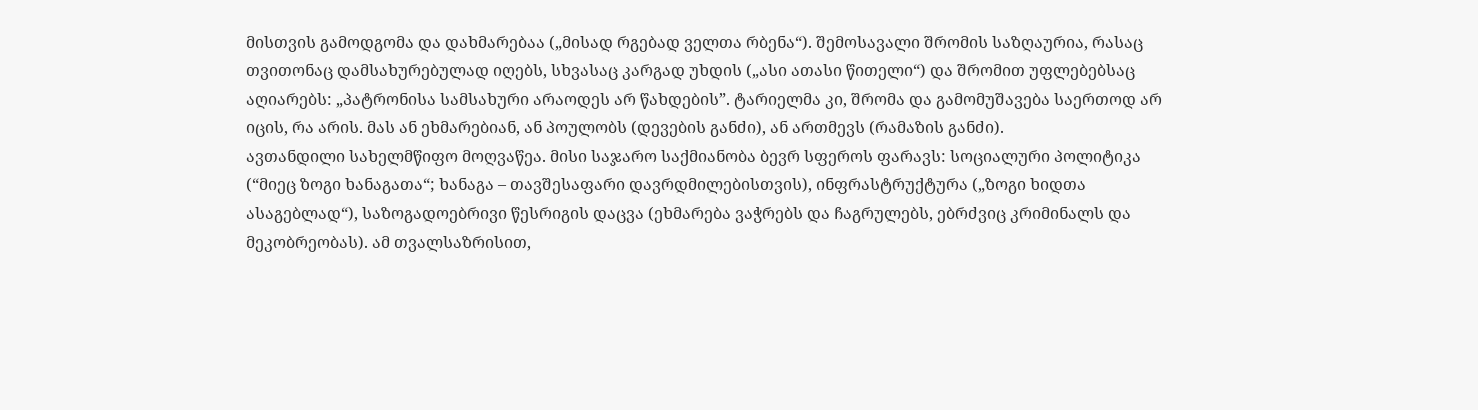მისთვის გამოდგომა და დახმარებაა („მისად რგებად ველთა რბენა“). შემოსავალი შრომის საზღაურია, რასაც თვითონაც დამსახურებულად იღებს, სხვასაც კარგად უხდის („ასი ათასი წითელი“) და შრომით უფლებებსაც აღიარებს: „პატრონისა სამსახური არაოდეს არ წახდების”. ტარიელმა კი, შრომა და გამომუშავება საერთოდ არ იცის, რა არის. მას ან ეხმარებიან, ან პოულობს (დევების განძი), ან ართმევს (რამაზის განძი).
ავთანდილი სახელმწიფო მოღვაწეა. მისი საჯარო საქმიანობა ბევრ სფეროს ფარავს: სოციალური პოლიტიკა (“მიეც ზოგი ხანაგათა“; ხანაგა – თავშესაფარი დავრდმილებისთვის), ინფრასტრუქტურა („ზოგი ხიდთა ასაგებლად“), საზოგადოებრივი წესრიგის დაცვა (ეხმარება ვაჭრებს და ჩაგრულებს, ებრძვიც კრიმინალს და მეკობრეობას). ამ თვალსაზრისით,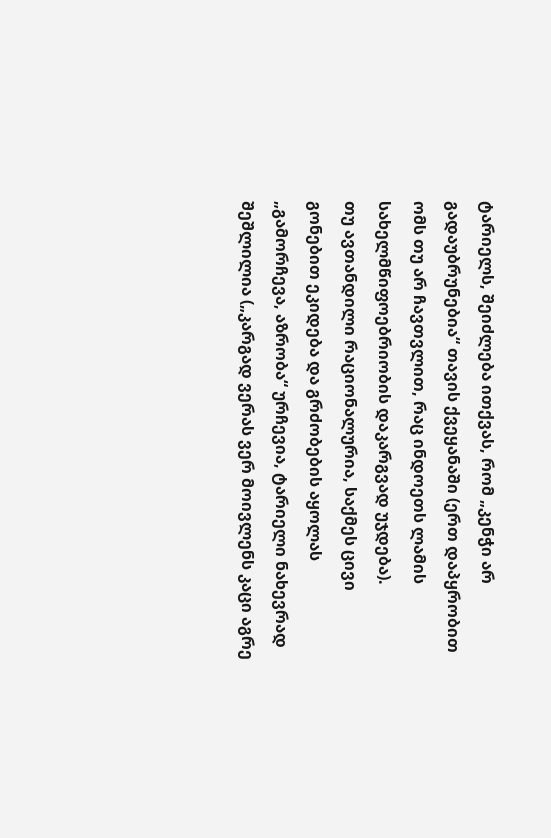ტარიელს, შეიძლება ითქვას, რომ „კენჭი არ გადაუბრუნებია“ თავის ქვეყანაში (ერთ დაპყრობით ომს თუ არ ჩავთვლით, რაც ინდოეთს ლამის სახელმწიფოებრიობის დაკარგვად უჯდება).
თუ ავთანდილი რაციონალურია, საქმეს ცივი გონებით ეკიდება და გრძობების აყოლას „გამორჩევა, აზრობა“ ურჩევია, ტარიელი ნახევრად შეშლილია („კარგად ვერას ვერ მოივლენს კაცი აგრე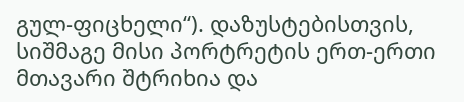გულ-ფიცხელი“). დაზუსტებისთვის, სიშმაგე მისი პორტრეტის ერთ-ერთი მთავარი შტრიხია და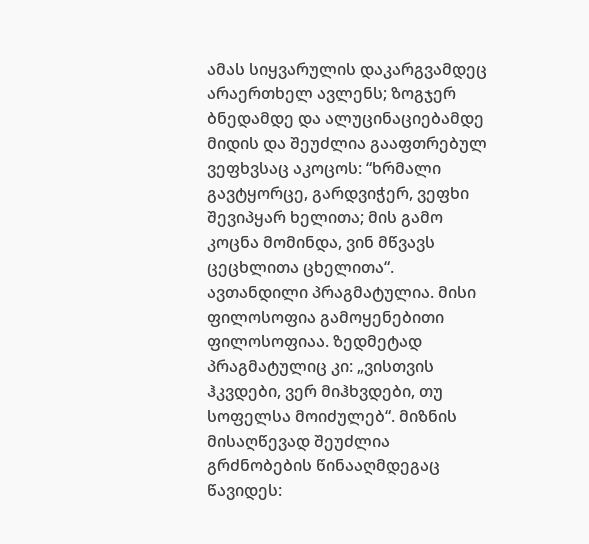ამას სიყვარულის დაკარგვამდეც არაერთხელ ავლენს; ზოგჯერ ბნედამდე და ალუცინაციებამდე მიდის და შეუძლია გააფთრებულ ვეფხვსაც აკოცოს: “ხრმალი გავტყორცე, გარდვიჭერ, ვეფხი შევიპყარ ხელითა; მის გამო კოცნა მომინდა, ვინ მწვავს ცეცხლითა ცხელითა“.
ავთანდილი პრაგმატულია. მისი ფილოსოფია გამოყენებითი ფილოსოფიაა. ზედმეტად პრაგმატულიც კი: „ვისთვის ჰკვდები, ვერ მიჰხვდები, თუ სოფელსა მოიძულებ“. მიზნის მისაღწევად შეუძლია გრძნობების წინააღმდეგაც წავიდეს: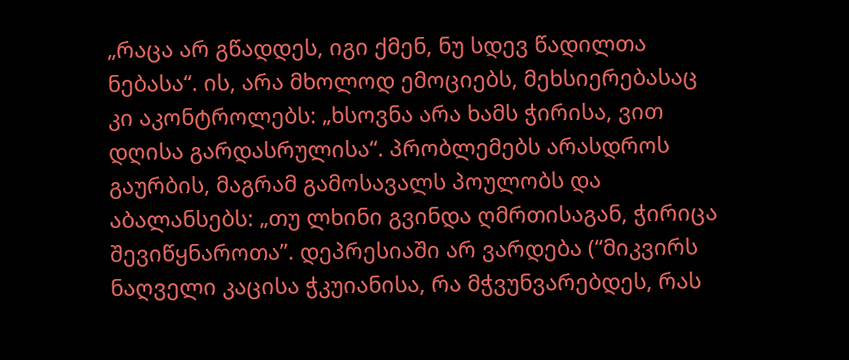„რაცა არ გწადდეს, იგი ქმენ, ნუ სდევ წადილთა ნებასა“. ის, არა მხოლოდ ემოციებს, მეხსიერებასაც კი აკონტროლებს: „ხსოვნა არა ხამს ჭირისა, ვით დღისა გარდასრულისა“. პრობლემებს არასდროს გაურბის, მაგრამ გამოსავალს პოულობს და აბალანსებს: „თუ ლხინი გვინდა ღმრთისაგან, ჭირიცა შევიწყნაროთა”. დეპრესიაში არ ვარდება (“მიკვირს ნაღველი კაცისა ჭკუიანისა, რა მჭვუნვარებდეს, რას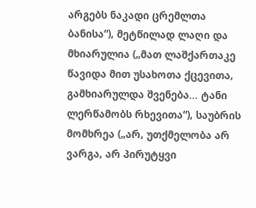არგებს ნაკადი ცრემლთა ბანისა“), მეტწილად ლაღი და მხიარულია („მათ ლაშქართაკე წავიდა მით უსახოთა ქცევითა, გამხიარულდა შვენება… ტანი ლერწამობს რხევითა“), საუბრის მომხრეა („არ, უთქმელობა არ ვარგა, არ პირუტყვი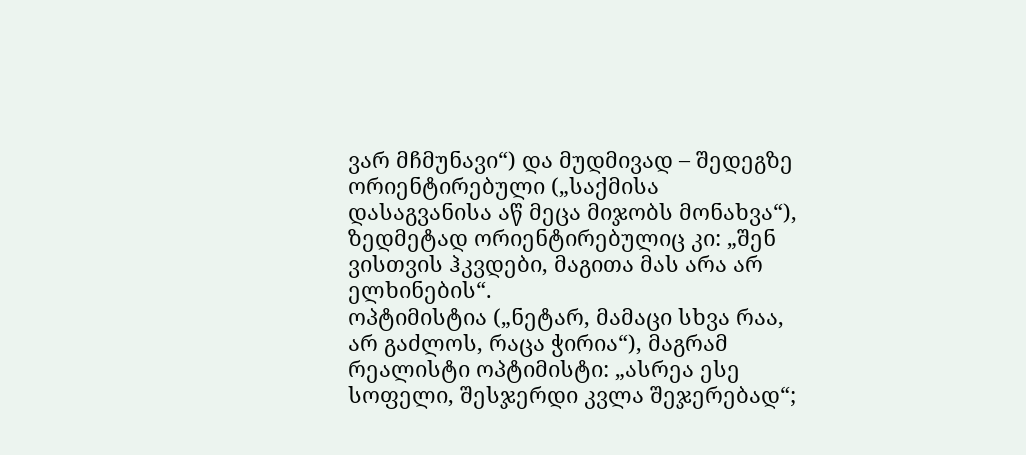ვარ მჩმუნავი“) და მუდმივად – შედეგზე ორიენტირებული („საქმისა დასაგვანისა აწ მეცა მიჯობს მონახვა“), ზედმეტად ორიენტირებულიც კი: „შენ ვისთვის ჰკვდები, მაგითა მას არა არ ელხინების“.
ოპტიმისტია („ნეტარ, მამაცი სხვა რაა, არ გაძლოს, რაცა ჭირია“), მაგრამ რეალისტი ოპტიმისტი: „ასრეა ესე სოფელი, შესჯერდი კვლა შეჯერებად“;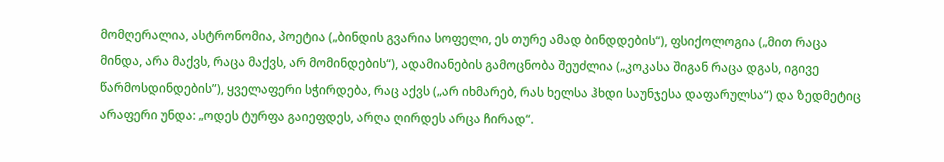მომღერალია, ასტრონომია, პოეტია („ბინდის გვარია სოფელი, ეს თურე ამად ბინდდების“), ფსიქოლოგია („მით რაცა მინდა, არა მაქვს, რაცა მაქვს, არ მომინდების“), ადამიანების გამოცნობა შეუძლია („კოკასა შიგან რაცა დგას, იგივე წარმოსდინდების”), ყველაფერი სჭირდება, რაც აქვს („არ იხმარებ, რას ხელსა ჰხდი საუნჯესა დაფარულსა“) და ზედმეტიც არაფერი უნდა: „ოდეს ტურფა გაიეფდეს, არღა ღირდეს არცა ჩირად“.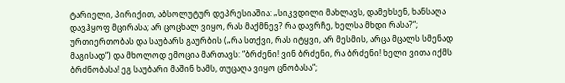ტარიელი, პირიქით, აბსოლუტურ დეპრესიაშია: „სიკვდილი მახლავს, დამეხსენ, ხანსაღა დავჰყოფ მცირასა; არ ცოცხალ ვიყო, რას მაქმნევ? რა დავრჩე, ხელსა მხდი რასა?“; ურთიერთობას და საუბარს გაურბის („რა სთქვი, რას იტყვი, არ მესმის, არცა მცალს სმენად მაგისად“) და მხოლოდ ემოცია მართავს: “ბრძენი! ვინ ბრძენი, რა ბრძენი! ხელი ვითა იქმს ბრძნობასა! ეგ საუბარი მაშინ ხამს, თუცაღა ვიყო ცნობასა“;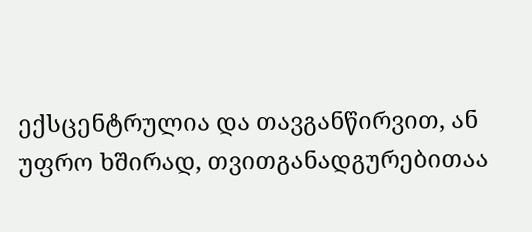ექსცენტრულია და თავგანწირვით, ან უფრო ხშირად, თვითგანადგურებითაა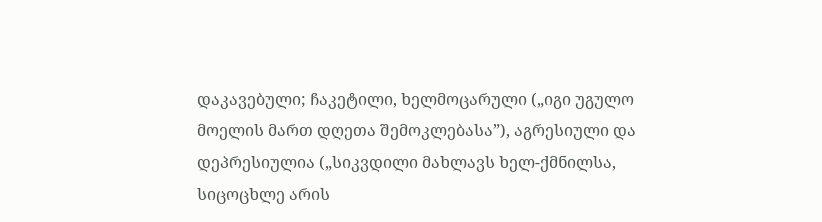დაკავებული; ჩაკეტილი, ხელმოცარული („იგი უგულო მოელის მართ დღეთა შემოკლებასა”), აგრესიული და დეპრესიულია („სიკვდილი მახლავს ხელ-ქმნილსა, სიცოცხლე არის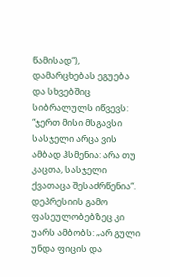წამისად“), დამარცხებას ეგუება და სხვებშიც სიბრალულს იწვევს: “ჯერთ მისი მსგავსი სასჯელი არცა ვის ამბად ჰსმენია: არა თუ კაცთა, სასჯელი ქვათაცა შესაძრწენია“. დეპრესიის გამო ფასეულობებზეც კი უარს ამბობს: „არ გული უნდა ფიცის და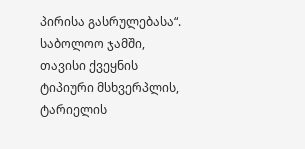პირისა გასრულებასა“.
საბოლოო ჯამში, თავისი ქვეყნის ტიპიური მსხვერპლის, ტარიელის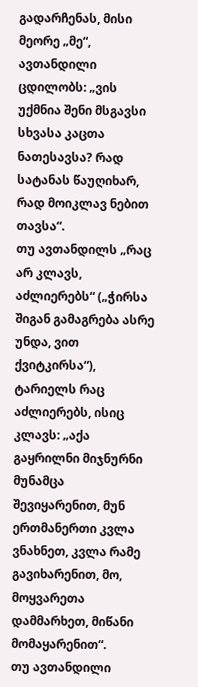გადარჩენას, მისი მეორე „მე“, ავთანდილი ცდილობს: „ვის უქმნია შენი მსგავსი სხვასა კაცთა ნათესავსა? რად სატანას წაუღიხარ, რად მოიკლავ ნებით თავსა“.
თუ ავთანდილს „რაც არ კლავს, აძლიერებს“ („ჭირსა შიგან გამაგრება ასრე უნდა, ვით ქვიტკირსა“), ტარიელს რაც აძლიერებს, ისიც კლავს: „აქა გაყრილნი მიჯნურნი მუნამცა შევიყარენით, მუნ ერთმანერთი კვლა ვნახნეთ, კვლა რამე გავიხარენით, მო, მოყვარეთა დამმარხეთ, მიწანი მომაყარენით“.
თუ ავთანდილი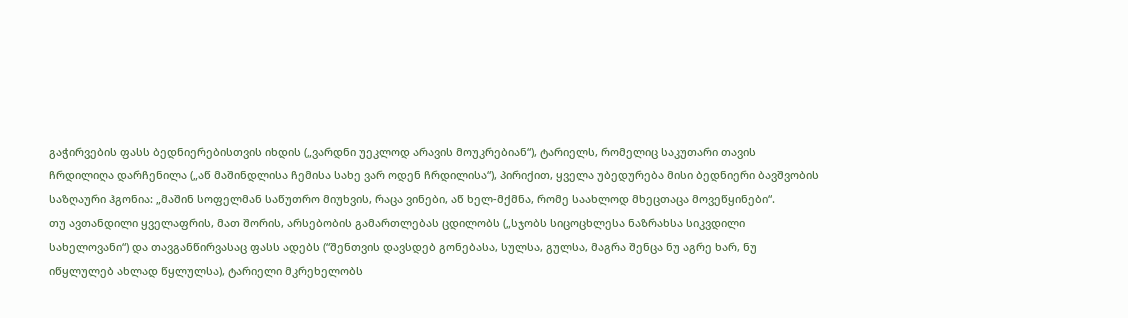გაჭირვების ფასს ბედნიერებისთვის იხდის („ვარდნი უეკლოდ არავის მოუკრებიან“), ტარიელს, რომელიც საკუთარი თავის ჩრდილიღა დარჩენილა („აწ მაშინდლისა ჩემისა სახე ვარ ოდენ ჩრდილისა“), პირიქით, ყველა უბედურება მისი ბედნიერი ბავშვობის საზღაური ჰგონია: „მაშინ სოფელმან საწუთრო მიუხვის, რაცა ვინები, აწ ხელ-მქმნა, რომე საახლოდ მხეცთაცა მოვეწყინები“.
თუ ავთანდილი ყველაფრის, მათ შორის, არსებობის გამართლებას ცდილობს („სჯობს სიცოცხლესა ნაზრახსა სიკვდილი სახელოვანი“) და თავგანწირვასაც ფასს ადებს (“შენთვის დავსდებ გონებასა, სულსა, გულსა, მაგრა შენცა ნუ აგრე ხარ, ნუ იწყლულებ ახლად წყლულსა), ტარიელი მკრეხელობს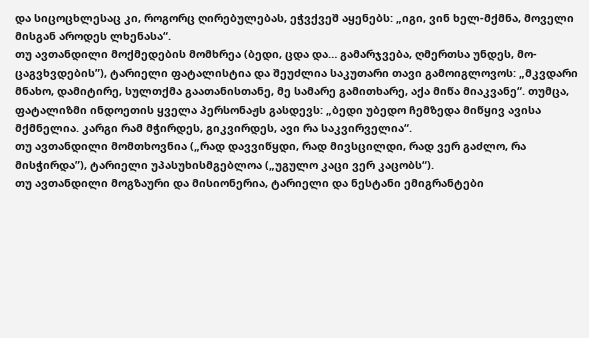და სიცოცხლესაც კი, როგორც ღირებულებას, ეჭვქვეშ აყენებს: „იგი, ვინ ხელ-მქმნა, მოველი მისგან აროდეს ლხენასა“.
თუ ავთანდილი მოქმედების მომხრეა (ბედი, ცდა და… გამარჯვება, ღმერთსა უნდეს, მო-ცაგვხვდების”), ტარიელი ფატალისტია და შეუძლია საკუთარი თავი გამოიგლოვოს: „მკვდარი მნახო, დამიტირე, სულთქმა გაათანისთანე, მე სამარე გამითხარე, აქა მიწა მიაკვანე“. თუმცა, ფატალიზმი ინდოეთის ყველა პერსონაჟს გასდევს: „ბედი უბედო ჩემზედა მიწყივ ავისა მქმნელია. კარგი რამ მჭირდეს, გიკვირდეს, ავი რა საკვირველია“.
თუ ავთანდილი მომთხოვნია („რად დავვიწყდი, რად მივსცილდი, რად ვერ გაძლო, რა მისჭირდა”), ტარიელი უპასუხისმგებლოა („უგულო კაცი ვერ კაცობს“).
თუ ავთანდილი მოგზაური და მისიონერია, ტარიელი და ნესტანი ემიგრანტები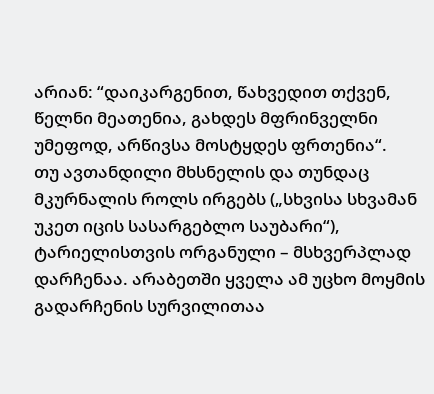არიან: “დაიკარგენით, წახვედით თქვენ, წელნი მეათენია, გახდეს მფრინველნი უმეფოდ, არწივსა მოსტყდეს ფრთენია“.
თუ ავთანდილი მხსნელის და თუნდაც მკურნალის როლს ირგებს („სხვისა სხვამან უკეთ იცის სასარგებლო საუბარი“), ტარიელისთვის ორგანული – მსხვერპლად დარჩენაა. არაბეთში ყველა ამ უცხო მოყმის გადარჩენის სურვილითაა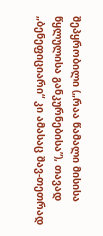შეპყრობილი („რაა წამალი მისისა წყლულისა განკურნებისა”), თავად „ბენეფიციარი“ კი ამასაც შავ-თეთრად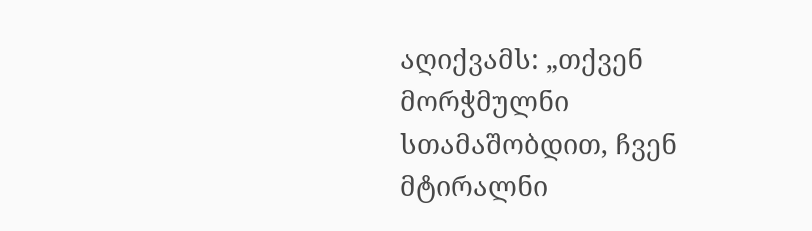აღიქვამს: „თქვენ მორჭმულნი სთამაშობდით, ჩვენ მტირალნი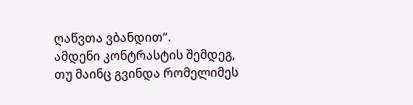ღაწვთა ვბანდით“.
ამდენი კონტრასტის შემდეგ, თუ მაინც გვინდა რომელიმეს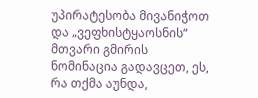უპირატესობა მივანიჭოთ და „ვეფხისტყაოსნის“ მთვარი გმირის ნომინაცია გადავცეთ, ეს, რა თქმა აუნდა,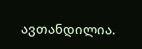ავთანდილია.